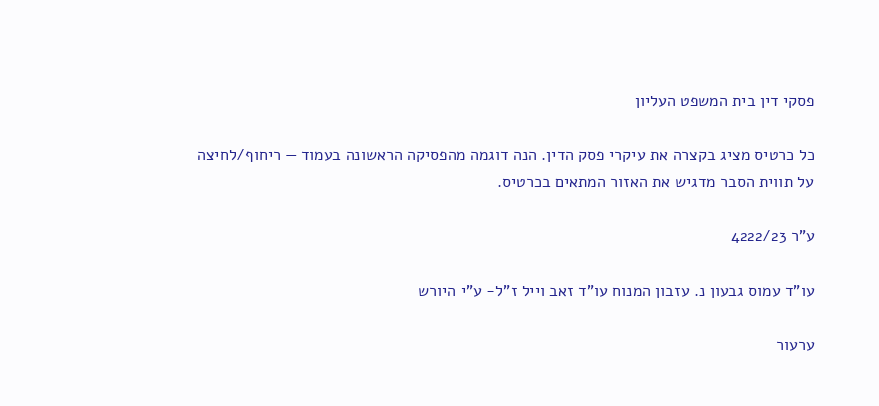פסקי דין בית המשפט העליון

כל כרטיס מציג בקצרה את עיקרי פסק הדין. הנה דוגמה מהפסיקה הראשונה בעמוד — ריחוף/לחיצה על תווית הסבר מדגיש את האזור המתאים בכרטיס.

ע"ר 4222/23

עו"ד עמוס גבעון נ. עזבון המנוח עו"ד זאב וייל ז"ל- ע"י היורש

ערעור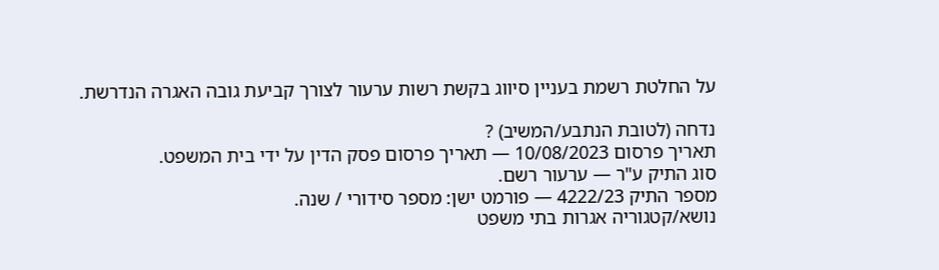על החלטת רשמת בעניין סיווג בקשת רשות ערעור לצורך קביעת גובה האגרה הנדרשת.

נדחה (לטובת הנתבע/המשיב) ?
תאריך פרסום 10/08/2023 — תאריך פרסום פסק הדין על ידי בית המשפט.
סוג התיק ע"ר — ערעור רשם.
מספר התיק 4222/23 — פורמט ישן: מספר סידורי / שנה.
נושא/קטגוריה אגרות בתי משפט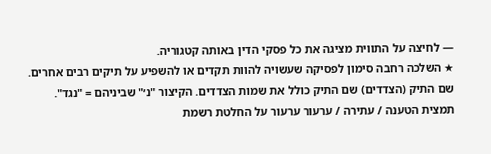— לחיצה על התווית מציגה את כל פסקי הדין באותה קטגוריה.
★ השלכה רחבה סימון לפסיקה שעשויה להוות תקדים או להשפיע על תיקים רבים אחרים.
שם התיק (הצדדים) שם התיק כולל את שמות הצדדים. הקיצור "נ׳" שביניהם = "נגד".
תמצית הטענה / עתירה / ערעור ערעור על החלטת רשמת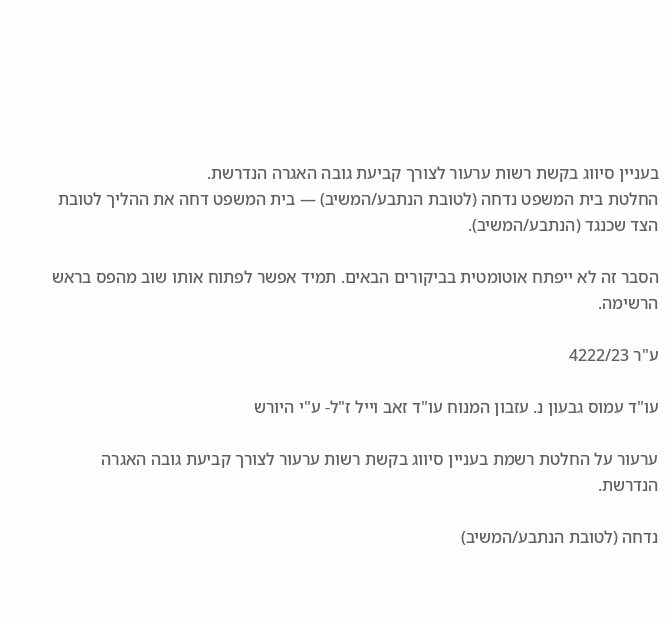בעניין סיווג בקשת רשות ערעור לצורך קביעת גובה האגרה הנדרשת.
החלטת בית המשפט נדחה (לטובת הנתבע/המשיב) — בית המשפט דחה את ההליך לטובת הצד שכנגד (הנתבע/המשיב).

הסבר זה לא ייפתח אוטומטית בביקורים הבאים. תמיד אפשר לפתוח אותו שוב מהפס בראש הרשימה.

ע"ר 4222/23

עו"ד עמוס גבעון נ. עזבון המנוח עו"ד זאב וייל ז"ל- ע"י היורש

ערעור על החלטת רשמת בעניין סיווג בקשת רשות ערעור לצורך קביעת גובה האגרה הנדרשת.

נדחה (לטובת הנתבע/המשיב)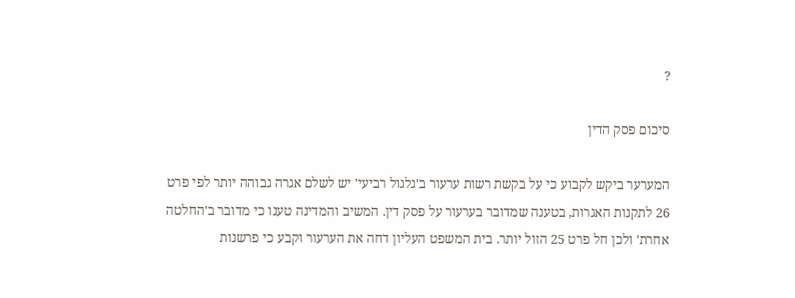?

סיכום פסק הדין

המערער ביקש לקבוע כי על בקשת רשות ערעור ב'גלגול רביעי' יש לשלם אגרה גבוהה יותר לפי פרט 26 לתקנות האגרות, בטענה שמדובר בערעור על פסק דין. המשיב והמדינה טענו כי מדובר ב'החלטה אחרת' ולכן חל פרט 25 הזול יותר. בית המשפט העליון דחה את הערעור וקבע כי פרשנות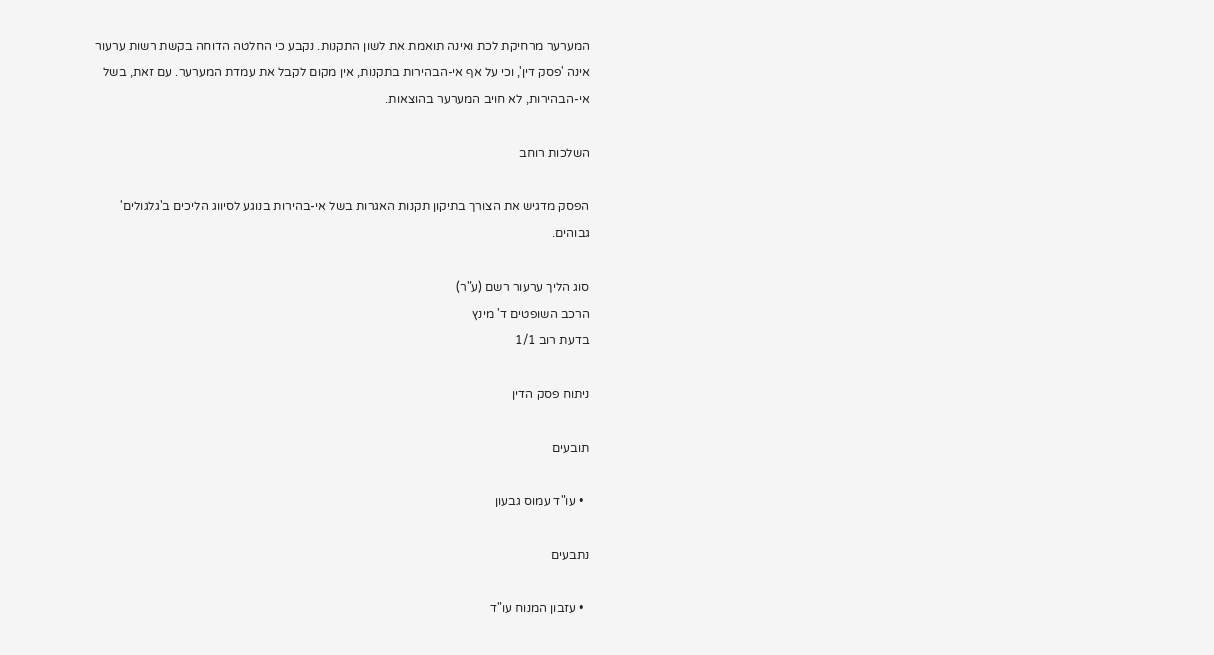המערער מרחיקת לכת ואינה תואמת את לשון התקנות. נקבע כי החלטה הדוחה בקשת רשות ערעור אינה 'פסק דין', וכי על אף אי-הבהירות בתקנות, אין מקום לקבל את עמדת המערער. עם זאת, בשל אי-הבהירות, לא חויב המערער בהוצאות.

השלכות רוחב

הפסק מדגיש את הצורך בתיקון תקנות האגרות בשל אי-בהירות בנוגע לסיווג הליכים ב'גלגולים' גבוהים.

סוג הליך ערעור רשם (ע"ר)
הרכב השופטים ד' מינץ
בדעת רוב 1/1

ניתוח פסק הדין

תובעים

  • עו"ד עמוס גבעון

נתבעים

  • עזבון המנוח עו"ד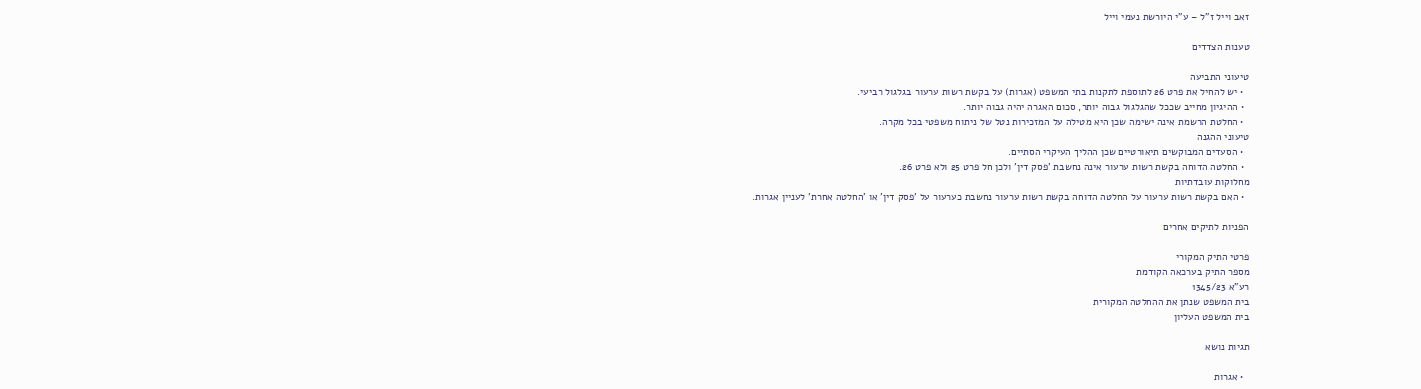זאב וייל ז"ל – ע"י היורשת נעמי וייל

טענות הצדדים

טיעוני התביעה
  • יש להחיל את פרט 26 לתוספת לתקנות בתי המשפט (אגרות) על בקשת רשות ערעור בגלגול רביעי.
  • ההיגיון מחייב שככל שהגלגול גבוה יותר, סכום האגרה יהיה גבוה יותר.
  • החלטת הרשמת אינה ישימה שכן היא מטילה על המזכירות נטל של ניתוח משפטי בכל מקרה.
טיעוני ההגנה
  • הסעדים המבוקשים תיאורטיים שכן ההליך העיקרי הסתיים.
  • החלטה הדוחה בקשת רשות ערעור אינה נחשבת 'פסק דין' ולכן חל פרט 25 ולא פרט 26.
מחלוקות עובדתיות
  • האם בקשת רשות ערעור על החלטה הדוחה בקשת רשות ערעור נחשבת כערעור על 'פסק דין' או 'החלטה אחרת' לעניין אגרות.

הפניות לתיקים אחרים

פרטי התיק המקורי
מספר התיק בערכאה הקודמת
רע"א 1345/23
בית המשפט שנתן את ההחלטה המקורית
בית המשפט העליון

תגיות נושא

  • אגרות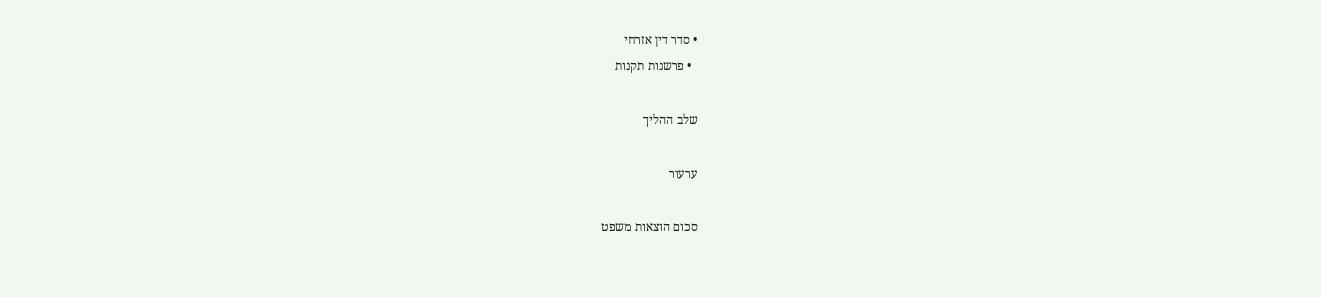• סדר דין אזרחי
  • פרשנות תקנות

שלב ההליך

ערעור

סכום הוצאות משפט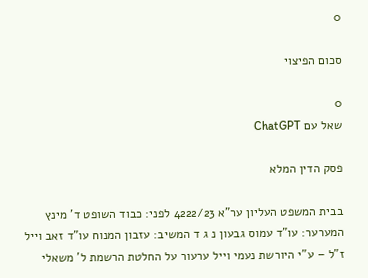0

סכום הפיצוי

0
שאל עם ChatGPT

פסק הדין המלא

בבית המשפט העליון ער"א 4222/23 לפני: כבוד השופט ד' מינץ המערער: עו"ד עמוס גבעון נ ג ד המשיב: עזבון המנוח עו"ד זאב וייל ז"ל – ע"י היורשת נעמי וייל ערעור על החלטת הרשמת ל' משאלי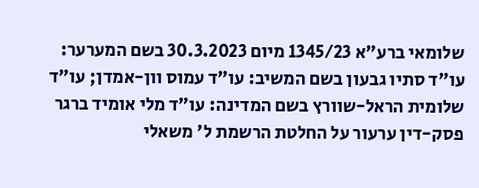שלומאי ברע"א 1345/23 מיום 30.3.2023 בשם המערער: עו"ד סתיו גבעון בשם המשיב: עו"ד עמוס וון-אמדן; עו"ד שלומית הראל-שוורץ בשם המדינה: עו"ד מלי אומיד ברגר פסק-דין ערעור על החלטת הרשמת ל' משאלי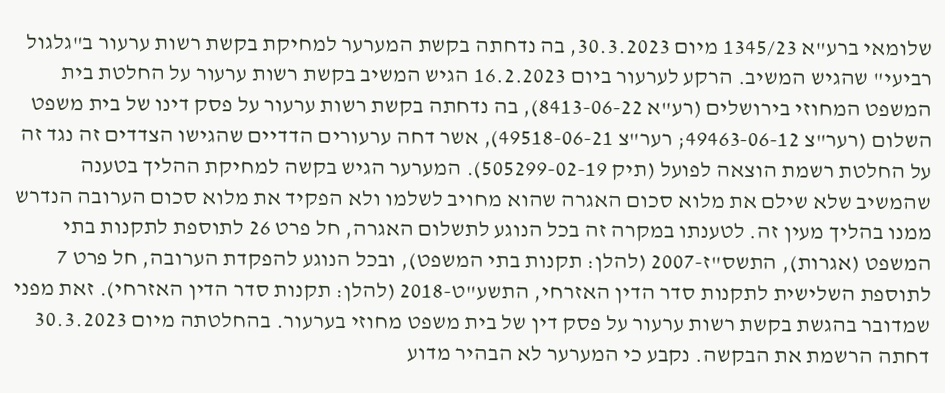שלומאי ברע"א 1345/23 מיום 30.3.2023, בה נדחתה בקשת המערער למחיקת בקשת רשות ערעור ב"גלגול רביעי" שהגיש המשיב. הרקע לערעור ביום 16.2.2023 הגיש המשיב בקשת רשות ערעור על החלטת בית המשפט המחוזי בירושלים (רע"א 8413-06-22), בה נדחתה בקשת רשות ערעור על פסק דינו של בית משפט השלום (רער"צ 49463-06-12; רער"צ 49518-06-21), אשר דחה ערעורים הדדיים שהגישו הצדדים זה נגד זה על החלטת רשמת הוצאה לפועל (תיק 505299-02-19). המערער הגיש בקשה למחיקת ההליך בטענה שהמשיב שלא שילם את מלוא סכום האגרה שהוא מחויב לשלמו ולא הפקיד את מלוא סכום הערובה הנדרש ממנו בהליך מעין זה. לטענתו במקרה זה בכל הנוגע לתשלום האגרה, חל פרט 26 לתוספת לתקנות בתי המשפט (אגרות), התשס"ז-2007 (להלן: תקנות בתי המשפט), ובכל הנוגע להפקדת הערובה, חל פרט 7 לתוספת השלישית לתקנות סדר הדין האזרחי, התשע"ט-2018 (להלן: תקנות סדר הדין האזרחי). זאת מפני שמדובר בהגשת בקשת רשות ערעור על פסק דין של בית משפט מחוזי בערעור. בהחלטתה מיום 30.3.2023 דחתה הרשמת את הבקשה. נקבע כי המערער לא הבהיר מדוע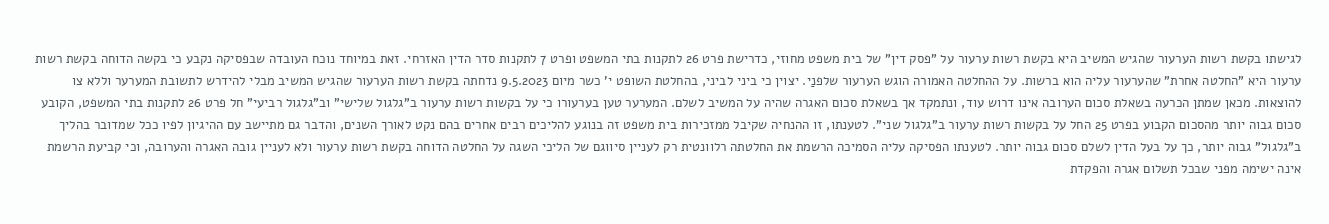לגישתו בקשת רשות הערעור שהגיש המשיב היא בקשת רשות ערעור על "פסק דין" של בית משפט מחוזי, כדרישת פרט 26 לתקנות בתי המשפט ופרט 7 לתקנות סדר הדין האזרחי. זאת במיוחד נוכח העובדה שבפסיקה נקבע כי בקשה הדוחה בקשת רשות ערעור היא "החלטה אחרת" שהערעור עליה הוא ברשות. על ההחלטה האמורה הוגש הערעור שלפנַי. יצוין כי ביני לביני, בהחלטת השופט י' כשר מיום 9.5.2023 נדחתה בקשת רשות הערעור שהגיש המשיב מבלי להידרש לתשובת המערער וללא צו להוצאות. מכאן שמתן הכרעה בשאלת סכום הערובה אינו דרוש עוד, ונתמקד אך בשאלת סכום האגרה שהיה על המשיב לשלם. המערער טען בערעורו כי על בקשות רשות ערעור ב"גלגול שלישי" וב"גלגול רביעי" חל פרט 26 לתקנות בתי המשפט, הקובע סכום גבוה יותר מהסכום הקבוע בפרט 25 החל על בקשות רשות ערעור ב"גלגול שני". לטענתו, זו ההנחיה שקיבל ממזכירות בית משפט זה בנוגע להליכים רבים אחרים בהם נקט לאורך השנים, והדבר גם מתיישב עם ההיגיון לפיו ככל שמדובר בהליך ב"גלגול" גבוה יותר, כך על בעל הדין לשלם סכום גבוה יותר. לטענתו הפסיקה עליה הסמיכה הרשמת את החלטתה רלוונטית רק לעניין סיווגם של הליכי השגה על החלטה הדוחה בקשת רשות ערעור ולא לעניין גובה האגרה והערובה, וכי קביעת הרשמת אינה ישימה מפני שבכל תשלום אגרה והפקדת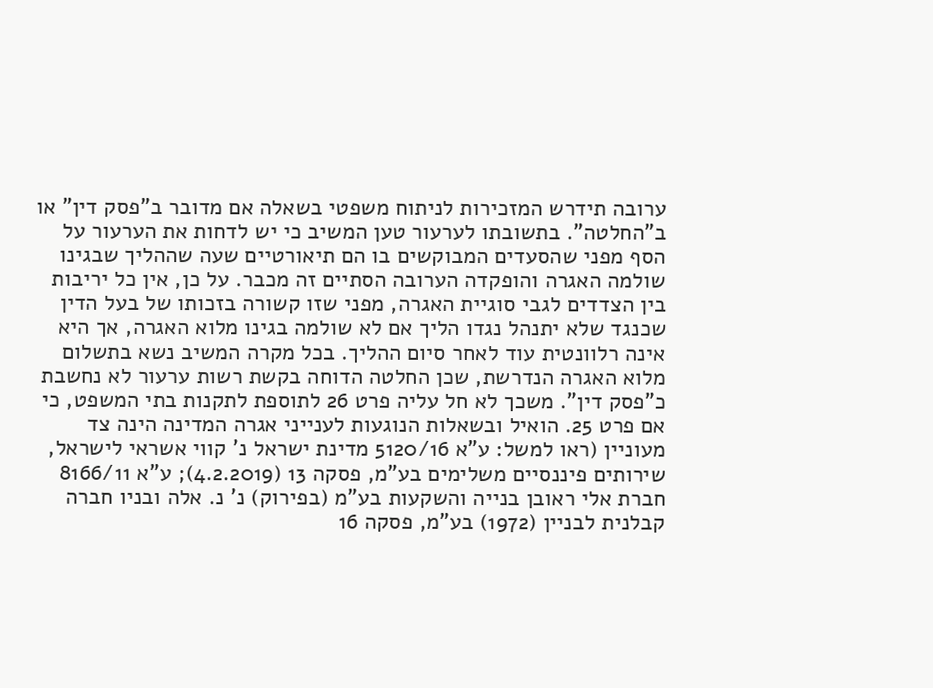ערובה תידרש המזכירות לניתוח משפטי בשאלה אם מדובר ב"פסק דין" או ב"החלטה". בתשובתו לערעור טען המשיב כי יש לדחות את הערעור על הסף מפני שהסעדים המבוקשים בו הם תיאורטיים שעה שההליך שבגינו שולמה האגרה והופקדה הערובה הסתיים זה מכבר. על כן, אין כל יריבות בין הצדדים לגבי סוגיית האגרה, מפני שזו קשורה בזכותו של בעל הדין שכנגד שלא יתנהל נגדו הליך אם לא שולמה בגינו מלוא האגרה, אך היא אינה רלוונטית עוד לאחר סיום ההליך. בכל מקרה המשיב נשא בתשלום מלוא האגרה הנדרשת, שכן החלטה הדוחה בקשת רשות ערעור לא נחשבת כ"פסק דין". משכך לא חל עליה פרט 26 לתוספת לתקנות בתי המשפט, כי אם פרט 25. הואיל ובשאלות הנוגעות לענייני אגרה המדינה הינה צד מעוניין (ראו למשל: ע"א 5120/16 מדינת ישראל נ' קווי אשראי לישראל, שירותים פיננסיים משלימים בע"מ, פסקה 13 (4.2.2019); ע"א 8166/11 חברת אלי ראובן בנייה והשקעות בע"מ (בפירוק) נ' נ. אלה ובניו חברה קבלנית לבניין (1972) בע"מ, פסקה 16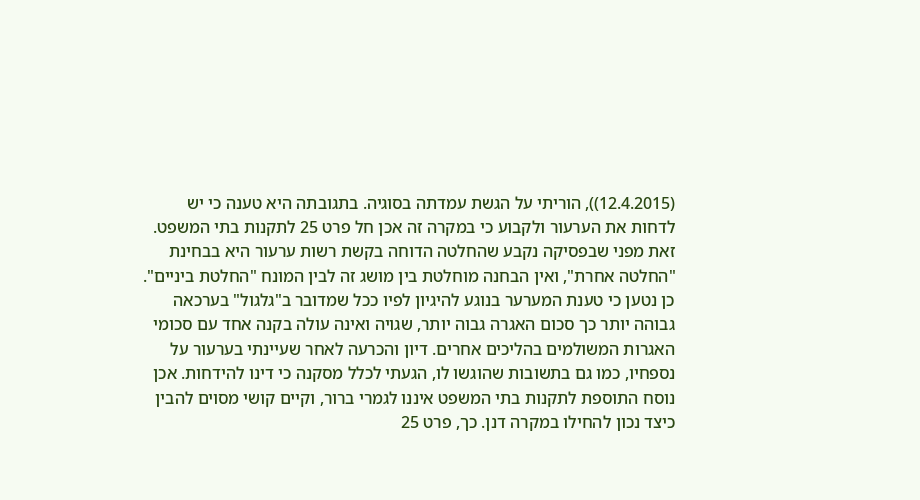(12.4.2015)), הוריתי על הגשת עמדתה בסוגיה. בתגובתה היא טענה כי יש לדחות את הערעור ולקבוע כי במקרה זה אכן חל פרט 25 לתקנות בתי המשפט. זאת מפני שבפסיקה נקבע שהחלטה הדוחה בקשת רשות ערעור היא בבחינת "החלטה אחרת", ואין הבחנה מוחלטת בין מושג זה לבין המונח "החלטת ביניים". כן נטען כי טענת המערער בנוגע להיגיון לפיו ככל שמדובר ב"גלגול" בערכאה גבוהה יותר כך סכום האגרה גבוה יותר, שגויה ואינה עולה בקנה אחד עם סכומי האגרות המשולמים בהליכים אחרים. דיון והכרעה לאחר שעיינתי בערעור על נספחיו, כמו גם בתשובות שהוגשו לו, הגעתי לכלל מסקנה כי דינו להידחות. אכן נוסח התוספת לתקנות בתי המשפט איננו לגמרי ברור, וקיים קושי מסוים להבין כיצד נכון להחילו במקרה דנן. כך, פרט 25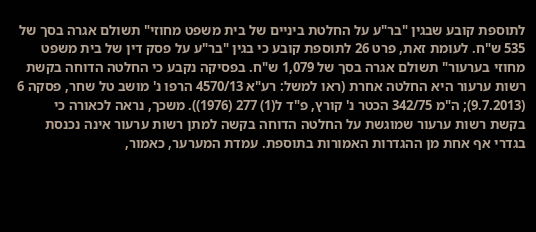לתוספת קובע שבגין "בר"ע על החלטת ביניים של בית משפט מחוזי" תשולם אגרה בסך של 535 ש"ח. לעומת זאת, פרט 26 לתוספת קובע כי בגין "בר"ע על פסק דין של בית משפט מחוזי בערעור" תשולם אגרה בסך של 1,079 ש"ח. בפסיקה נקבע כי החלטה הדוחה בקשת רשות ערעור היא החלטה אחרת (ראו למשל: רע"א 4570/13 הרפו נ' מושב טל שחר, פסקה 6 (9.7.2013); ה"מ 342/75 הכטר נ' קורץ, פ"ד ל(1) 277 (1976)). משכך, נראה לכאורה כי בקשת רשות ערעור שמוגשת על החלטה הדוחה בקשה למתן רשות ערעור אינה נכנסת בגדרי אף אחת מן ההגדרות האמורות בתוספת. עמדת המערער, כאמור,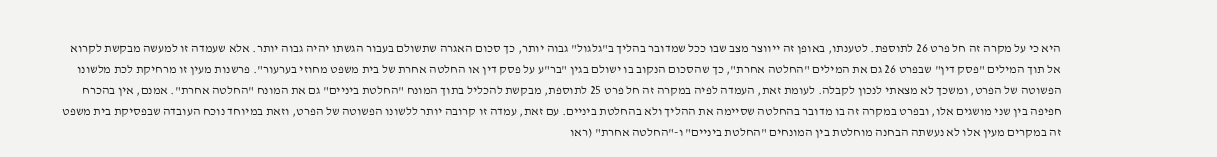היא כי על מקרה זה חל פרט 26 לתוספת. לטענתו, באופן זה ייווצר מצב שבו ככל שמדובר בהליך ב"גלגול" גבוה יותר, כך סכום האגרה שתשולם בעבור הגשתו יהיה גבוה יותר. אלא שעמדה זו למעשה מבקשת לקרוא אל תוך המילים "פסק דין" שבפרט 26 גם את המילים "החלטה אחרת", כך שהסכום הנקוב בו ישולם בגין "בר"ע על פסק דין או החלטה אחרת של בית משפט מחוזי בערעור". פרשנות מעין זו מרחיקת לכת מלשונו הפשוטה של הפרט, ומשכך לא מצאתי לנכון לקבלה. לעומת זאת, העמדה לפיה במקרה זה חל פרט 25 לתוספת, מבקשת להכליל בתוך המונח "החלטת ביניים" גם את המונח "החלטה אחרת". אמנם, אין בהכרח חפיפה בין שני מושגים אלו, ובפרט במקרה זה בו מדובר בהחלטה שסיימה את ההליך ולא בהחלטת ביניים. עם זאת, עמדה זו קרובה יותר ללשונו הפשוטה של הפרט, וזאת במיוחד נוכח העובדה שבפסיקת בית משפט זה במקרים מעין אלו לא נעשתה הבחנה מוחלטת בין המונחים "החלטת ביניים" ו-"החלטה אחרת" (ראו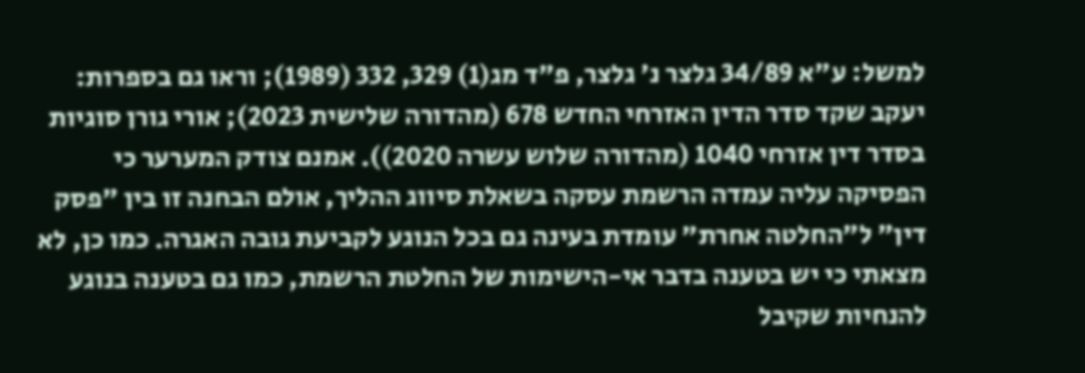למשל: ע"א 34/89 גלצר נ' גלצר, פ"ד מג(1) 329, 332 (1989); וראו גם בספרות: יעקב שקד סדר הדין האזרחי החדש 678 (מהדורה שלישית 2023); אורי גורן סוגיות בסדר דין אזרחי 1040 (מהדורה שלוש עשרה 2020)). אמנם צודק המערער כי הפסיקה עליה עמדה הרשמת עסקה בשאלת סיווג ההליך, אולם הבחנה זו בין "פסק דין" ל"החלטה אחרת" עומדת בעינה גם בכל הנוגע לקביעת גובה האגרה. כמו כן, לא מצאתי כי יש בטענה בדבר אי-הישימות של החלטת הרשמת, כמו גם בטענה בנוגע להנחיות שקיבל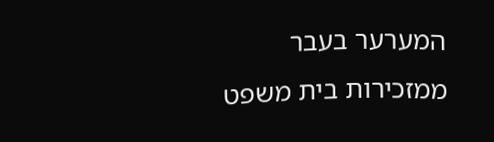המערער בעבר ממזכירות בית משפט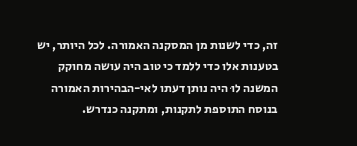זה, כדי לשנות מן המסקנה האמורה. לכל היותר, יש בטענות אלו כדי ללמד כי טוב היה עושה מחוקק המשנה לוּ היה נותן דעתו לאי-הבהירות האמורה בנוסח התוספת לתקנות, ומתקנה כנדרש.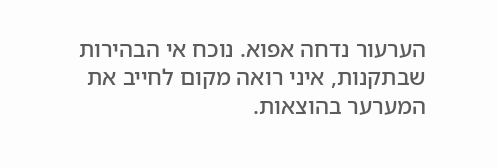הערעור נדחה אפוא. נוכח אי הבהירות שבתקנות, איני רואה מקום לחייב את המערער בהוצאות.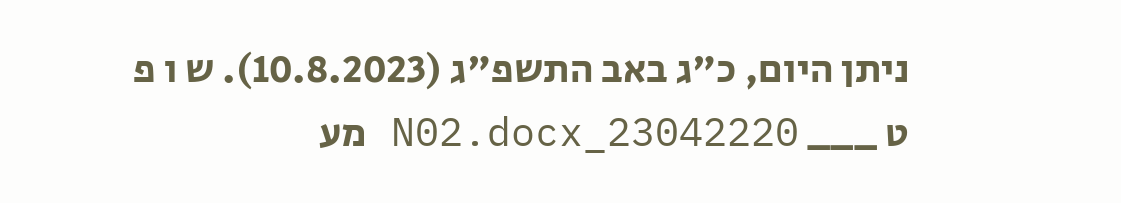ניתן היום, כ"ג באב התשפ"ג (10.8.2023). ש ו פ ט ___ 23042220_N02.docx מע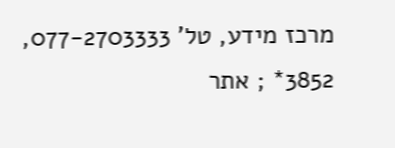מרכז מידע, טל' 077-2703333, 3852* ; אתר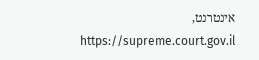אינטרנט, https://supreme.court.gov.il